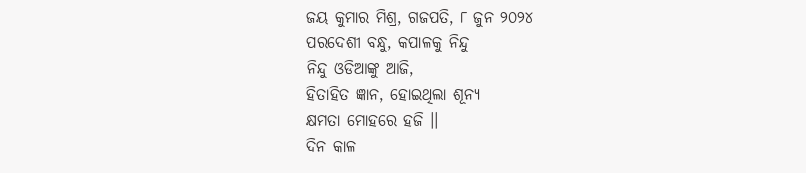ଜୟ କୁମାର ମିଶ୍ର, ଗଜପତି, ୮ ଜୁନ ୨୦୨୪
ପରଦେଶୀ ବନ୍ଧୁ, କପାଳକୁ ନିନ୍ଦୁ
ନିନ୍ଦୁ ଓଡିଆଙ୍କୁ ଆଜି,
ହିତାହିତ ଜ୍ଞାନ, ହୋଇଥିଲା ଶୂନ୍ୟ
କ୍ଷମତା ମୋହରେ ହଜି ।।
ଦିନ କାଳ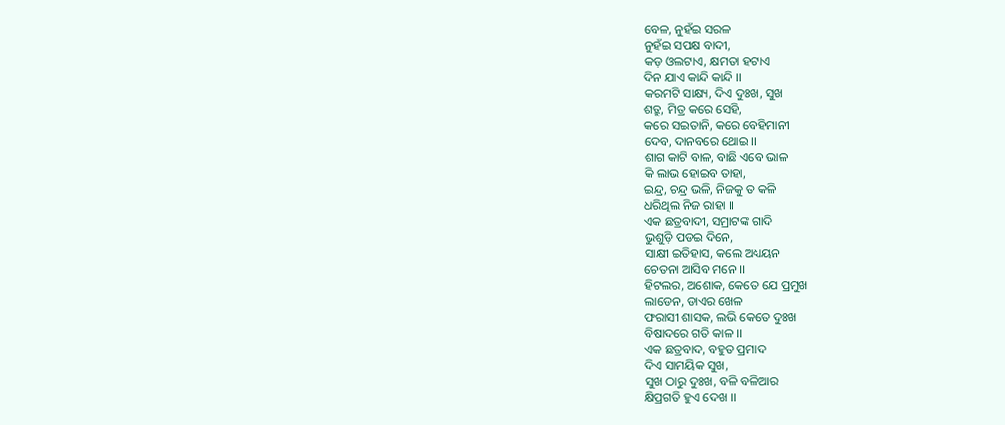ବେଳ, ନୁହଁଇ ସରଳ
ନୁହଁଇ ସପକ୍ଷ ବାଦୀ,
କଡ଼ ଓଲଟାଏ, କ୍ଷମତା ହଟାଏ
ଦିନ ଯାଏ କାନ୍ଦି କାନ୍ଦି ।।
କରମଟି ସାକ୍ଷ୍ୟ, ଦିଏ ଦୁଃଖ, ସୁଖ
ଶତ୍ରୁ, ମିତ୍ର କରେ ସେହି,
କରେ ସଇତାନି, କରେ ବେହିମାନୀ
ଦେବ, ଦାନବରେ ଥୋଇ ।।
ଶାଗ କାଟି ବାଳ, ବାଛି ଏବେ ଭାଳ
କି ଲାଭ ହୋଇବ ତାହା,
ଇନ୍ଦ୍ର, ଚନ୍ଦ୍ର ଭଳି, ନିଜକୁ ତ କଳି
ଧରିଥିଲ ନିଜ ରାହା ।।
ଏକ ଛତ୍ରବାଦୀ, ସମ୍ରାଟଙ୍କ ଗାଦି
ଭୁଶୁଡ଼ି ପଡଇ ଦିନେ,
ସାକ୍ଷୀ ଇତିହାସ, କଲେ ଅଧ୍ୟୟନ
ଚେତନା ଆସିବ ମନେ ।।
ହିଟଲର, ଅଶୋକ, କେତେ ଯେ ପ୍ରମୁଖ
ଲାଡେନ, ଡାଏର ଖେଳ
ଫରାସୀ ଶାସକ, ଲଭି କେତେ ଦୁଃଖ
ବିଷାଦରେ ଗତି କାଳ ।।
ଏକ ଛତ୍ରବାଦ, ବହୁତ ପ୍ରମାଦ
ଦିଏ ସାମୟିକ ସୁଖ,
ସୁଖ ଠାରୁ ଦୁଃଖ, ବଳି ବଳିଆର
କ୍ଷିପ୍ରଗତି ହୁଏ ଦେଖ ।।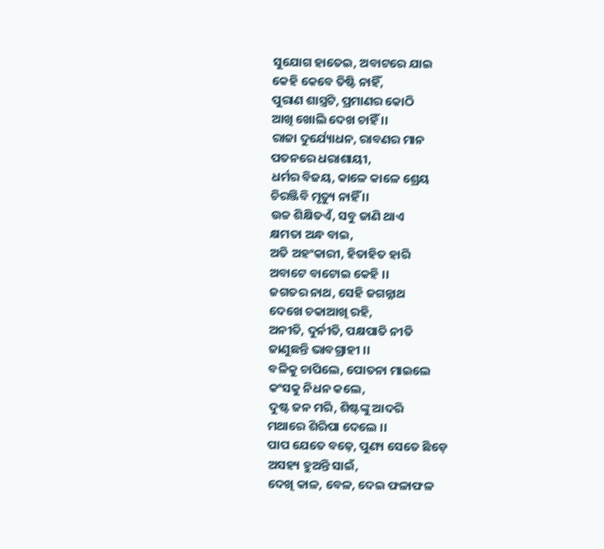ସୁଯୋଗ ହାତେଇ, ଅବାଟରେ ଯାଇ
କେହି କେବେ ତିଷ୍ଟି ନାହିଁ,
ପୁରାଣ ଶାସ୍ତ୍ରଟି, ପ୍ରମାଣର କୋଠି
ଆଖି ଖୋଲି ଦେଖ ଚାହିଁ ।।
ରାଜା ଦୁର୍ଯ୍ୟୋଧନ, ରାବଣର ମାନ
ପତନରେ ଧରାଶାୟୀ,
ଧର୍ମର ବିଜୟ, କାଳେ କାଳେ ଶ୍ରେୟ
ଚିରଞ୍ଜିବି ମୃତ୍ୟୁ ନାହିଁ ।।
ଉଚ୍ଚ ଶିକ୍ଷିତଏଁ, ସବୁ ଜାଣି ଥାଏ
କ୍ଷମତା ଅନ୍ଧ ବାଇ,
ଅତି ଅହଂକାରୀ, ହିତାହିତ ହାରି
ଅବାଟେ ବାଟୋଇ କେହି ।।
ଜଗତର ନାଥ, ସେହି ଜଗନ୍ନାଥ
ଦେଖେ ଚକାଆଖି ରହି,
ଅନୀତି, ଦୁର୍ନୀତି, ପକ୍ଷପାତି ନୀତି
ଜାଣୁଛନ୍ତି ଭାବଗ୍ରାହୀ ।।
ବଳିକୁ ଚାପିଲେ, ପୋତନା ମାଇଲେ
କଂସକୁ ନିଧନ କଲେ,
ଦୁଷ୍ଟ ଜନ ମରି, ଶିଷ୍ଟଙ୍କୁ ଆଦରି
ମଥାରେ ଶିରିପା ଦେଲେ ।।
ପାପ ଯେତେ ବଢ଼େ, ପୁଣ୍ୟ ସେତେ ଛିଡ଼େ
ଅସହ୍ୟ ହୁଅନ୍ତି ସାଇଁ,
ଦେଖି କାଳ, ବେଳ, ଦେଇ ଫଳାଫଳ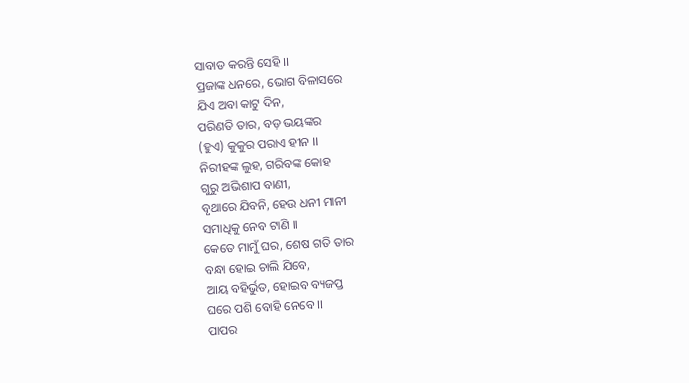ସାବାଡ କରନ୍ତି ସେହି ।।
ପ୍ରଜାଙ୍କ ଧନରେ, ଭୋଗ ବିଳାସରେ
ଯିଏ ଅବା କାଟୁ ଦିନ,
ପରିଣତି ତାର, ବଡ଼ ଭୟଙ୍କର
(ହୁଏ) କୁକୁର ପରାଏ ହୀନ ।।
ନିରୀହଙ୍କ ଲୁହ, ଗରିବଙ୍କ କୋହ
ଗୁରୁ ଅଭିଶାପ ବାଣୀ,
ବୃଥାରେ ଯିବନି, ହେଉ ଧନୀ ମାନୀ
ସମାଧିକୁ ନେବ ଟାଣି ।।
କେତେ ମାମୁଁ ଘର, ଶେଷ ଗତି ତାର
ବନ୍ଧା ହୋଇ ଚାଲି ଯିବେ,
ଆୟ ବହିର୍ଭୁତ, ହୋଇବ ବ୍ୟଜପ୍ତ
ଘରେ ପଶି ବୋହି ନେବେ ।।
ପାପର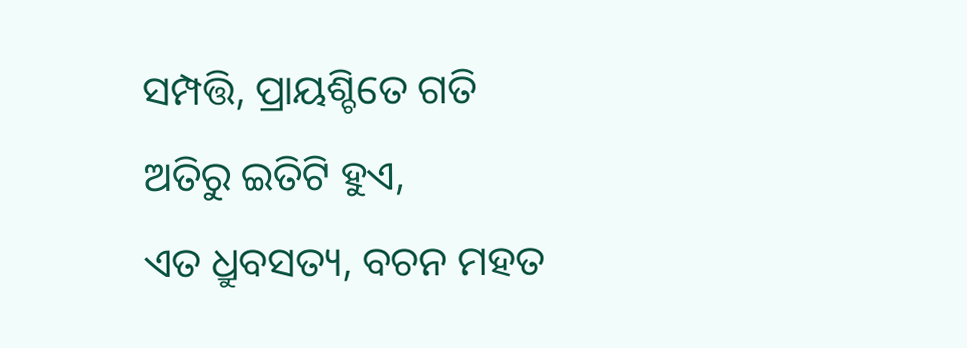ସମ୍ପତ୍ତି, ପ୍ରାୟଶ୍ଚିତେ ଗତି
ଅତିରୁ ଇତିଟି ହୁଏ,
ଏତ ଧ୍ରୁବସତ୍ୟ, ବଚନ ମହତ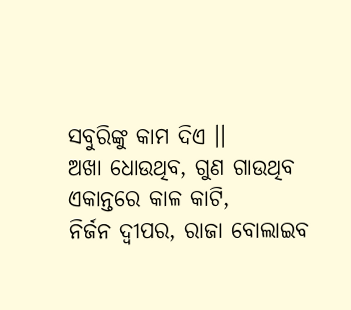ସବୁରିଙ୍କୁ କାମ ଦିଏ ।।
ଅଖା ଧୋଉଥିବ, ଗୁଣ ଗାଉଥିବ
ଏକାନ୍ତରେ କାଳ କାଟି,
ନିର୍ଜନ ଦ୍ବୀପର, ରାଜା ବୋଲାଇବ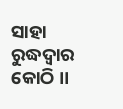ସାହା ରୁଦ୍ଧଦ୍ୱାର କୋଠି ।।